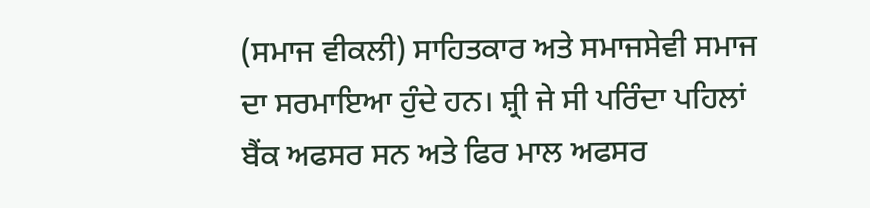(ਸਮਾਜ ਵੀਕਲੀ) ਸਾਹਿਤਕਾਰ ਅਤੇ ਸਮਾਜਸੇਵੀ ਸਮਾਜ ਦਾ ਸਰਮਾਇਆ ਹੁੰਦੇ ਹਨ। ਸ਼੍ਰੀ ਜੇ ਸੀ ਪਰਿੰਦਾ ਪਹਿਲਾਂ ਬੈਂਕ ਅਫਸਰ ਸਨ ਅਤੇ ਫਿਰ ਮਾਲ ਅਫਸਰ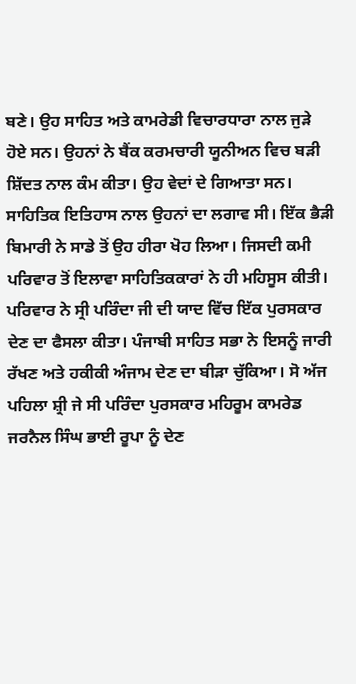ਬਣੇ। ਉਹ ਸਾਹਿਤ ਅਤੇ ਕਾਮਰੇਡੀ ਵਿਚਾਰਧਾਰਾ ਨਾਲ ਜੁੜੇ ਹੋਏ ਸਨ। ਉਹਨਾਂ ਨੇ ਬੈਂਕ ਕਰਮਚਾਰੀ ਯੂਨੀਅਨ ਵਿਚ ਬੜੀ ਸ਼ਿੱਦਤ ਨਾਲ ਕੰਮ ਕੀਤਾ। ਉਹ ਵੇਦਾਂ ਦੇ ਗਿਆਤਾ ਸਨ। ਸਾਹਿਤਿਕ ਇਤਿਹਾਸ ਨਾਲ ਉਹਨਾਂ ਦਾ ਲਗਾਵ ਸੀ। ਇੱਕ ਭੈੜੀ ਬਿਮਾਰੀ ਨੇ ਸਾਡੇ ਤੋਂ ਉਹ ਹੀਰਾ ਖੋਹ ਲਿਆ। ਜਿਸਦੀ ਕਮੀ ਪਰਿਵਾਰ ਤੋਂ ਇਲਾਵਾ ਸਾਹਿਤਿਕਕਾਰਾਂ ਨੇ ਹੀ ਮਹਿਸੂਸ ਕੀਤੀ। ਪਰਿਵਾਰ ਨੇ ਸ੍ਰੀ ਪਰਿੰਦਾ ਜੀ ਦੀ ਯਾਦ ਵਿੱਚ ਇੱਕ ਪੁਰਸਕਾਰ ਦੇਣ ਦਾ ਫੈਸਲਾ ਕੀਤਾ। ਪੰਜਾਬੀ ਸਾਹਿਤ ਸਭਾ ਨੇ ਇਸਨੂੰ ਜਾਰੀ ਰੱਖਣ ਅਤੇ ਹਕੀਕੀ ਅੰਜਾਮ ਦੇਣ ਦਾ ਬੀੜਾ ਚੁੱਕਿਆ। ਸੋ ਅੱਜ ਪਹਿਲਾ ਸ਼੍ਰੀ ਜੇ ਸੀ ਪਰਿੰਦਾ ਪੁਰਸਕਾਰ ਮਹਿਰੂਮ ਕਾਮਰੇਡ ਜਰਨੈਲ ਸਿੰਘ ਭਾਈ ਰੂਪਾ ਨੂੰ ਦੇਣ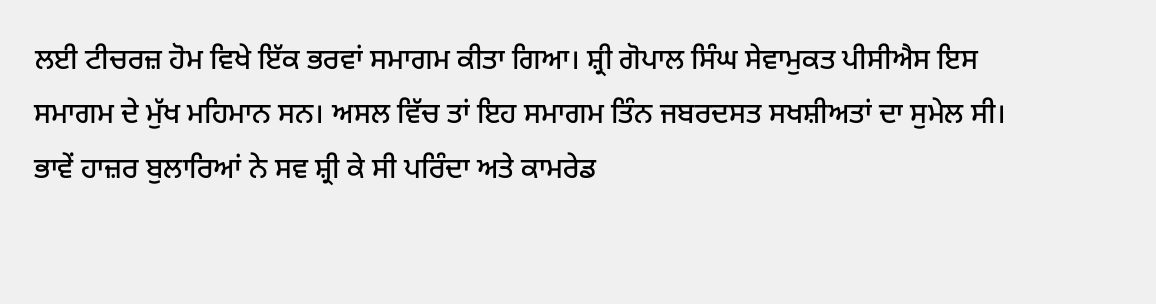ਲਈ ਟੀਚਰਜ਼ ਹੋਮ ਵਿਖੇ ਇੱਕ ਭਰਵਾਂ ਸਮਾਗਮ ਕੀਤਾ ਗਿਆ। ਸ਼੍ਰੀ ਗੋਪਾਲ ਸਿੰਘ ਸੇਵਾਮੁਕਤ ਪੀਸੀਐਸ ਇਸ ਸਮਾਗਮ ਦੇ ਮੁੱਖ ਮਹਿਮਾਨ ਸਨ। ਅਸਲ ਵਿੱਚ ਤਾਂ ਇਹ ਸਮਾਗਮ ਤਿੰਨ ਜਬਰਦਸਤ ਸਖਸ਼ੀਅਤਾਂ ਦਾ ਸੁਮੇਲ ਸੀ। ਭਾਵੇਂ ਹਾਜ਼ਰ ਬੁਲਾਰਿਆਂ ਨੇ ਸਵ ਸ਼੍ਰੀ ਕੇ ਸੀ ਪਰਿੰਦਾ ਅਤੇ ਕਾਮਰੇਡ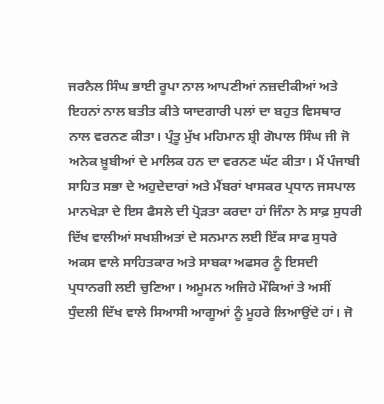ਜਰਨੈਲ ਸਿੰਘ ਭਾਈ ਰੂਪਾ ਨਾਲ ਆਪਣੀਆਂ ਨਜ਼ਦੀਕੀਆਂ ਅਤੇ ਇਹਨਾਂ ਨਾਲ ਬਤੀਤ ਕੀਤੇ ਯਾਦਗਾਰੀ ਪਲਾਂ ਦਾ ਬਹੁਤ ਵਿਸਥਾਰ ਨਾਲ ਵਰਨਣ ਕੀਤਾ। ਪ੍ਰੰਤੂ ਮੁੱਖ ਮਹਿਮਾਨ ਸ਼੍ਰੀ ਗੋਪਾਲ ਸਿੰਘ ਜੀ ਜੋ ਅਨੇਕ ਖ਼ੂਬੀਆਂ ਦੇ ਮਾਲਿਕ ਹਨ ਦਾ ਵਰਨਣ ਘੱਟ ਕੀਤਾ। ਮੈਂ ਪੰਜਾਬੀ ਸਾਹਿਤ ਸਭਾ ਦੇ ਅਹੁਦੇਦਾਰਾਂ ਅਤੇ ਮੈਂਬਰਾਂ ਖਾਸਕਰ ਪ੍ਰਧਾਨ ਜਸਪਾਲ ਮਾਨਖੇੜਾ ਦੇ ਇਸ ਫੈਸਲੇ ਦੀ ਪ੍ਰੋੜਤਾ ਕਰਦਾ ਹਾਂ ਜਿੰਨਾ ਨੇ ਸਾਫ਼ ਸੁਧਰੀ ਦਿੱਖ ਵਾਲੀਆਂ ਸਖਸ਼ੀਅਤਾਂ ਦੇ ਸਨਮਾਨ ਲਈ ਇੱਕ ਸਾਫ ਸੁਧਰੇ ਅਕਸ ਵਾਲੇ ਸਾਹਿਤਕਾਰ ਅਤੇ ਸਾਬਕਾ ਅਫਸਰ ਨੂੰ ਇਸਦੀ ਪ੍ਰਧਾਨਗੀ ਲਈ ਚੁਣਿਆ। ਅਮੂਮਨ ਅਜਿਹੇ ਮੌਕਿਆਂ ਤੇ ਅਸੀਂ ਧੁੰਦਲੀ ਦਿੱਖ ਵਾਲੇ ਸਿਆਸੀ ਆਗੂਆਂ ਨੂੰ ਮੂਹਰੇ ਲਿਆਉਂਦੇ ਹਾਂ। ਜੋ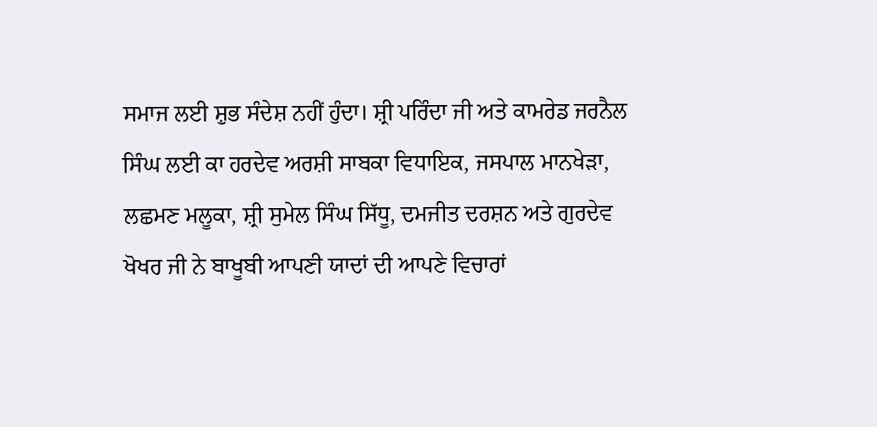ਸਮਾਜ ਲਈ ਸ਼ੁਭ ਸੰਦੇਸ਼ ਨਹੀਂ ਹੁੰਦਾ। ਸ਼੍ਰੀ ਪਰਿੰਦਾ ਜੀ ਅਤੇ ਕਾਮਰੇਡ ਜਰਨੈਲ ਸਿੰਘ ਲਈ ਕਾ ਹਰਦੇਵ ਅਰਸ਼ੀ ਸਾਬਕਾ ਵਿਧਾਇਕ, ਜਸਪਾਲ ਮਾਨਖੇੜਾ, ਲਛਮਣ ਮਲੂਕਾ, ਸ਼੍ਰੀ ਸੁਮੇਲ ਸਿੰਘ ਸਿੱਧੂ, ਦਮਜੀਤ ਦਰਸ਼ਨ ਅਤੇ ਗੁਰਦੇਵ ਖੋਖਰ ਜੀ ਨੇ ਬਾਖੂਬੀ ਆਪਣੀ ਯਾਦਾਂ ਦੀ ਆਪਣੇ ਵਿਚਾਰਾਂ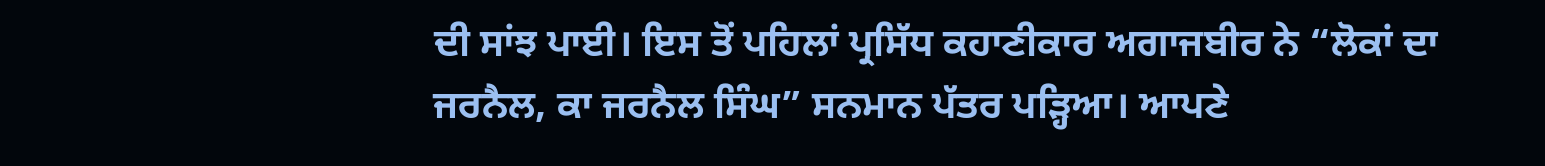ਦੀ ਸਾਂਝ ਪਾਈ। ਇਸ ਤੋਂ ਪਹਿਲਾਂ ਪ੍ਰਸਿੱਧ ਕਹਾਣੀਕਾਰ ਅਗਾਜਬੀਰ ਨੇ “ਲੋਕਾਂ ਦਾ ਜਰਨੈਲ, ਕਾ ਜਰਨੈਲ ਸਿੰਘ” ਸਨਮਾਨ ਪੱਤਰ ਪੜ੍ਹਿਆ। ਆਪਣੇ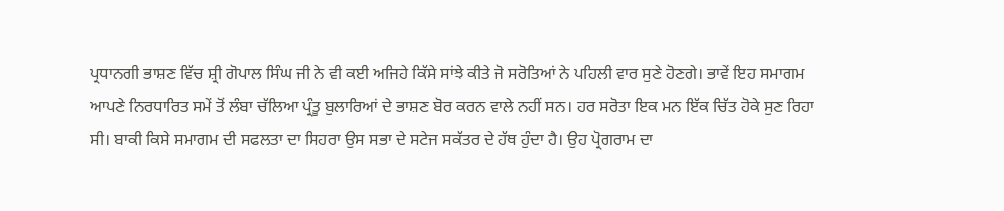ਪ੍ਰਧਾਨਗੀ ਭਾਸ਼ਣ ਵਿੱਚ ਸ਼੍ਰੀ ਗੋਪਾਲ ਸਿੰਘ ਜੀ ਨੇ ਵੀ ਕਈ ਅਜਿਹੇ ਕਿੱਸੇ ਸਾਂਝੇ ਕੀਤੇ ਜੋ ਸਰੋਤਿਆਂ ਨੇ ਪਹਿਲੀ ਵਾਰ ਸੁਣੇ ਹੋਣਗੇ। ਭਾਵੇਂ ਇਹ ਸਮਾਗਮ ਆਪਣੇ ਨਿਰਧਾਰਿਤ ਸਮੇਂ ਤੋਂ ਲੰਬਾ ਚੱਲਿਆ ਪ੍ਰੰਤੂ ਬੁਲਾਰਿਆਂ ਦੇ ਭਾਸ਼ਣ ਬੋਰ ਕਰਨ ਵਾਲੇ ਨਹੀਂ ਸਨ। ਹਰ ਸਰੋਤਾ ਇਕ ਮਨ ਇੱਕ ਚਿੱਤ ਹੋਕੇ ਸੁਣ ਰਿਹਾ ਸੀ। ਬਾਕੀ ਕਿਸੇ ਸਮਾਗਮ ਦੀ ਸਫਲਤਾ ਦਾ ਸਿਹਰਾ ਉਸ ਸਭਾ ਦੇ ਸਟੇਜ ਸਕੱਤਰ ਦੇ ਹੱਥ ਹੁੰਦਾ ਹੈ। ਉਹ ਪ੍ਰੋਗਰਾਮ ਦਾ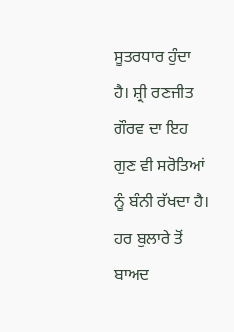ਸੂਤਰਧਾਰ ਹੁੰਦਾ ਹੈ। ਸ਼੍ਰੀ ਰਣਜੀਤ ਗੌਰਵ ਦਾ ਇਹ ਗੁਣ ਵੀ ਸਰੋਤਿਆਂ ਨੂੰ ਬੰਨੀ ਰੱਖਦਾ ਹੈ। ਹਰ ਬੁਲਾਰੇ ਤੋਂ ਬਾਅਦ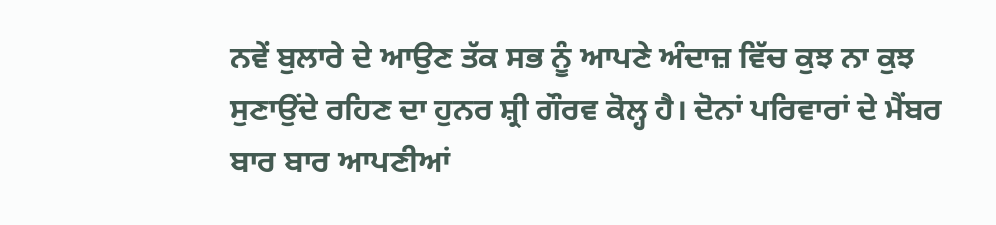ਨਵੇਂ ਬੁਲਾਰੇ ਦੇ ਆਉਣ ਤੱਕ ਸਭ ਨੂੰ ਆਪਣੇ ਅੰਦਾਜ਼ ਵਿੱਚ ਕੁਝ ਨਾ ਕੁਝ ਸੁਣਾਉਂਦੇ ਰਹਿਣ ਦਾ ਹੁਨਰ ਸ਼੍ਰੀ ਗੌਰਵ ਕੋਲ੍ਹ ਹੈ। ਦੋਨਾਂ ਪਰਿਵਾਰਾਂ ਦੇ ਮੈਂਬਰ ਬਾਰ ਬਾਰ ਆਪਣੀਆਂ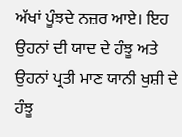ਅੱਖਾਂ ਪੂੰਝਦੇ ਨਜ਼ਰ ਆਏ। ਇਹ ਉਹਨਾਂ ਦੀ ਯਾਦ ਦੇ ਹੰਝੂ ਅਤੇ ਉਹਨਾਂ ਪ੍ਰਤੀ ਮਾਣ ਯਾਨੀ ਖੁਸ਼ੀ ਦੇ ਹੰਝੂ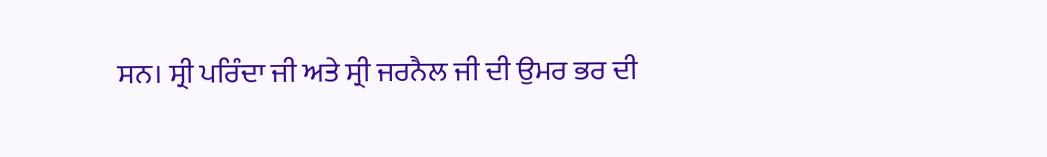ਸਨ। ਸ੍ਰੀ ਪਰਿੰਦਾ ਜੀ ਅਤੇ ਸ੍ਰੀ ਜਰਨੈਲ ਜੀ ਦੀ ਉਮਰ ਭਰ ਦੀ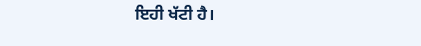ਇਹੀ ਖੱਟੀ ਹੈ।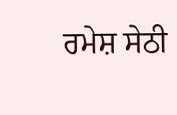ਰਮੇਸ਼ ਸੇਠੀ